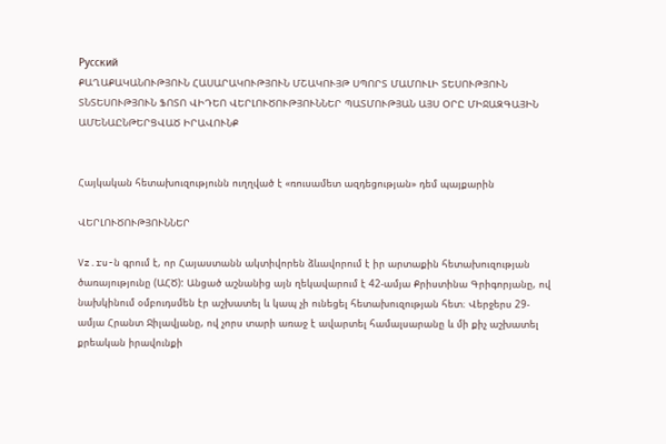Русский
ՔԱՂԱՔԱԿԱՆՈՒԹՅՈՒՆ ՀԱՍԱՐԱԿՈՒԹՅՈՒՆ ՄՇԱԿՈՒՅԹ ՍՊՈՐՏ ՄԱՄՈՒԼԻ ՏԵՍՈՒԹՅՈՒՆ ՏՆՏԵՍՈՒԹՅՈՒՆ ՖՈՏՈ ՎԻԴԵՈ ՎԵՐԼՈՒԾՈՒԹՅՈՒՆՆԵՐ ՊԱՏՄՈՒԹՅԱՆ ԱՅՍ ՕՐԸ ՄԻՋԱԶԳԱՅԻՆ ԱՄԵՆԱԸՆԹԵՐՑՎԱԾ ԻՐԱՎՈՒՆՔ


Հայկական հետախուզությունն ուղղված է «ռուսամետ ազդեցության» դեմ պայքարին

ՎԵՐԼՈՒԾՈՒԹՅՈՒՆՆԵՐ

Vz.ru-ն գրում է, որ Հայաստանն ակտիվորեն ձևավորում է իր արտաքին հետախուզության ծառայությունը (ԱՀԾ): Անցած աշնանից այն ղեկավարում է 42-ամյա Քրիստինա Գրիգորյանը, ով նախկինում օմբուդսմեն էր աշխատել և կապ չի ունեցել հետախուզության հետ։ Վերջերս 29-ամյա Հրանտ Ջիլավյանը, ով չորս տարի առաջ է ավարտել համալսարանը և մի քիչ աշխատել քրեական իրավունքի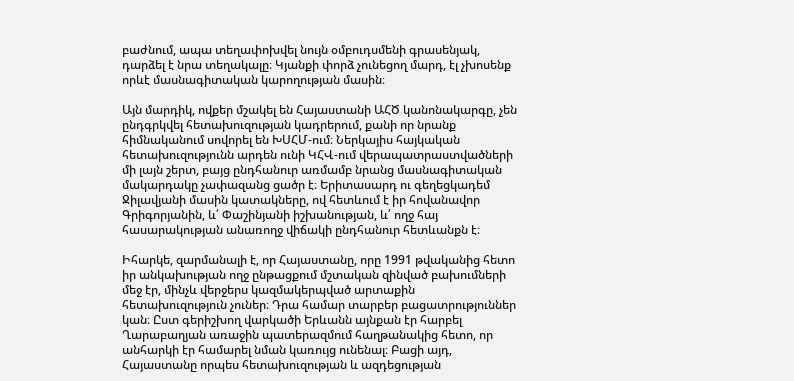բաժնում, ապա տեղափոխվել նույն օմբուդսմենի գրասենյակ, դարձել է նրա տեղակալը։ Կյանքի փորձ չունեցող մարդ, էլ չխոսենք որևէ մասնագիտական կարողության մասին։

Այն մարդիկ, ովքեր մշակել են Հայաստանի ԱՀԾ կանոնակարգը, չեն ընդգրկվել հետախուզության կադրերում, քանի որ նրանք հիմնականում սովորել են ԽՍՀՄ-ում։ Ներկայիս հայկական հետախուզությունն արդեն ունի ԿՀՎ-ում վերապատրաստվածների մի լայն շերտ, բայց ընդհանուր առմամբ նրանց մասնագիտական մակարդակը չափազանց ցածր է։ Երիտասարդ ու գեղեցկադեմ Ջիլավյանի մասին կատակները, ով հետևում է իր հովանավոր Գրիգորյանին, և՛ Փաշինյանի իշխանության, և՛ ողջ հայ հասարակության անառողջ վիճակի ընդհանուր հետևանքն է։

Իհարկե, զարմանալի է, որ Հայաստանը, որը 1991 թվականից հետո իր անկախության ողջ ընթացքում մշտական զինված բախումների մեջ էր, մինչև վերջերս կազմակերպված արտաքին հետախուզություն չուներ։ Դրա համար տարբեր բացատրություններ կան։ Ըստ գերիշխող վարկածի Երևանն այնքան էր հարբել Ղարաբաղյան առաջին պատերազմում հաղթանակից հետո, որ անհարկի էր համարել նման կառույց ունենալ։ Բացի այդ, Հայաստանը որպես հետախուզության և ազդեցության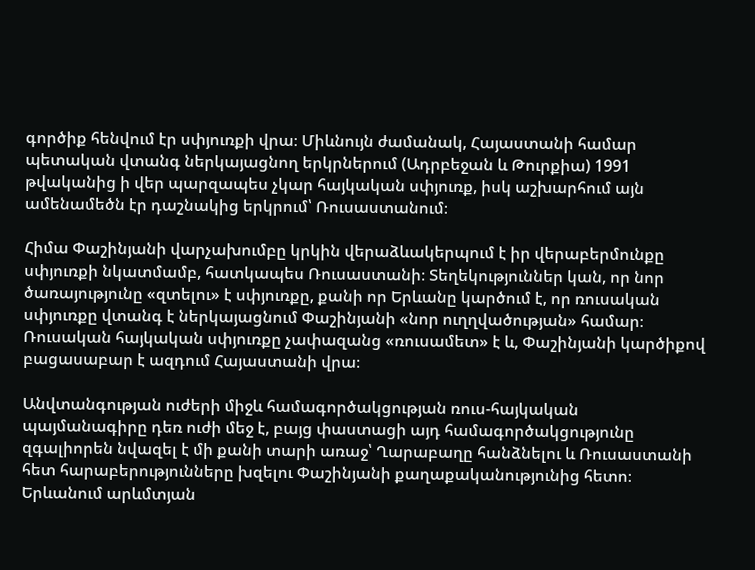գործիք հենվում էր սփյուռքի վրա։ Միևնույն ժամանակ, Հայաստանի համար պետական վտանգ ներկայացնող երկրներում (Ադրբեջան և Թուրքիա) 1991 թվականից ի վեր պարզապես չկար հայկական սփյուռք, իսկ աշխարհում այն ամենամեծն էր դաշնակից երկրում՝ Ռուսաստանում։

Հիմա Փաշինյանի վարչախումբը կրկին վերաձևակերպում է իր վերաբերմունքը սփյուռքի նկատմամբ, հատկապես Ռուսաստանի։ Տեղեկություններ կան, որ նոր ծառայությունը «զտելու» է սփյուռքը, քանի որ Երևանը կարծում է, որ ռուսական սփյուռքը վտանգ է ներկայացնում Փաշինյանի «նոր ուղղվածության» համար։ Ռուսական հայկական սփյուռքը չափազանց «ռուսամետ» է և, Փաշինյանի կարծիքով բացասաբար է ազդում Հայաստանի վրա։

Անվտանգության ուժերի միջև համագործակցության ռուս-հայկական պայմանագիրը դեռ ուժի մեջ է, բայց փաստացի այդ համագործակցությունը զգալիորեն նվազել է մի քանի տարի առաջ՝ Ղարաբաղը հանձնելու և Ռուսաստանի հետ հարաբերությունները խզելու Փաշինյանի քաղաքականությունից հետո։ Երևանում արևմտյան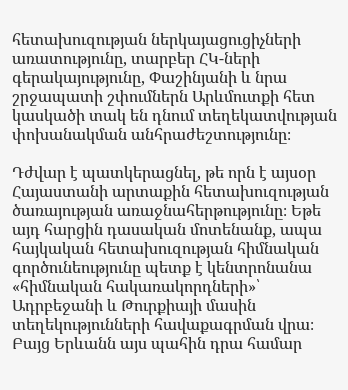հետախուզության ներկայացուցիչների առատությունը, տարբեր ՀԿ-ների գերակայությունը, Փաշինյանի և նրա շրջապատի շփումներն Արևմուտքի հետ կասկածի տակ են դնում տեղեկատվության փոխանակման անհրաժեշտությունը։

Դժվար է պատկերացնել, թե որն է այսօր Հայաստանի արտաքին հետախուզության ծառայության առաջնահերթությունը։ Եթե այդ հարցին դասական մոտենանք, ապա հայկական հետախուզության հիմնական գործունեությունը պետք է կենտրոնանա «հիմնական հակառակորդների»՝ Ադրբեջանի և Թուրքիայի մասին տեղեկությունների հավաքագրման վրա։ Բայց Երևանն այս պահին դրա համար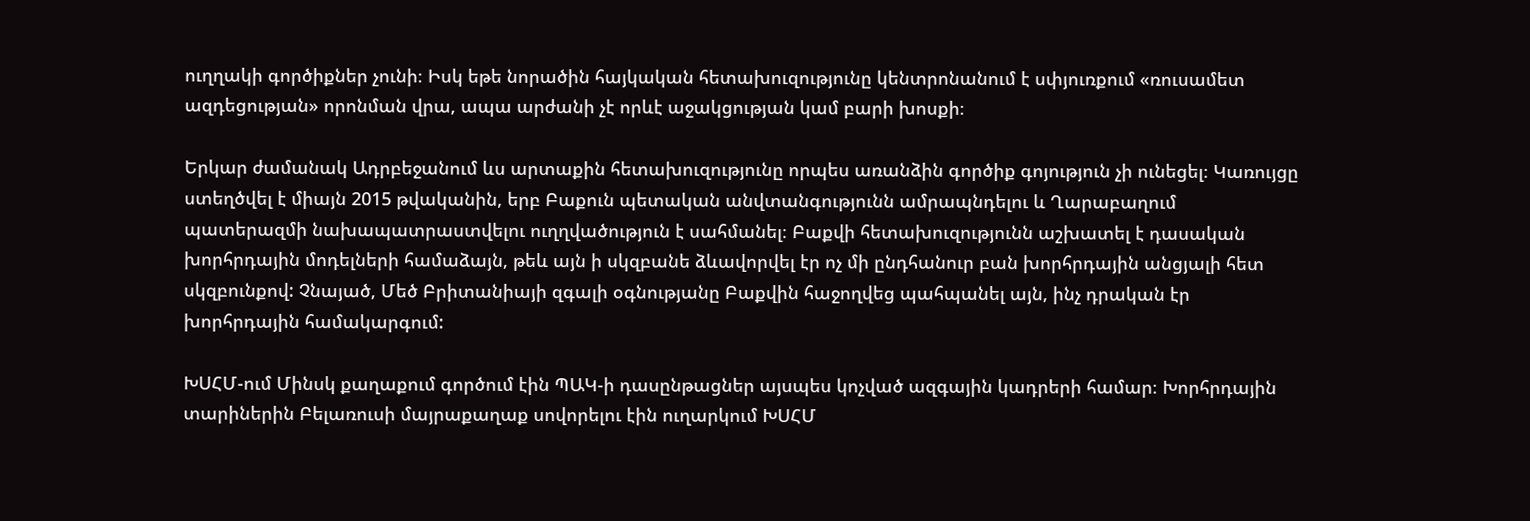ուղղակի գործիքներ չունի։ Իսկ եթե նորածին հայկական հետախուզությունը կենտրոնանում է սփյուռքում «ռուսամետ ազդեցության» որոնման վրա, ապա արժանի չէ որևէ աջակցության կամ բարի խոսքի։

Երկար ժամանակ Ադրբեջանում ևս արտաքին հետախուզությունը որպես առանձին գործիք գոյություն չի ունեցել։ Կառույցը ստեղծվել է միայն 2015 թվականին, երբ Բաքուն պետական անվտանգությունն ամրապնդելու և Ղարաբաղում պատերազմի նախապատրաստվելու ուղղվածություն է սահմանել։ Բաքվի հետախուզությունն աշխատել է դասական խորհրդային մոդելների համաձայն, թեև այն ի սկզբանե ձևավորվել էր ոչ մի ընդհանուր բան խորհրդային անցյալի հետ սկզբունքով: Չնայած, Մեծ Բրիտանիայի զգալի օգնությանը Բաքվին հաջողվեց պահպանել այն, ինչ դրական էր խորհրդային համակարգում:

ԽՍՀՄ-ում Մինսկ քաղաքում գործում էին ՊԱԿ-ի դասընթացներ այսպես կոչված ազգային կադրերի համար։ Խորհրդային տարիներին Բելառուսի մայրաքաղաք սովորելու էին ուղարկում ԽՍՀՄ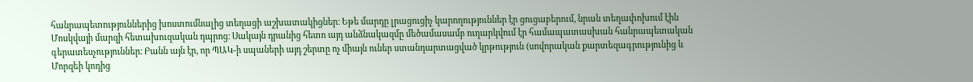հանրապետություններից խոստումնալից տեղացի աշխատակիցներ։ Եթե մարդը լրացուցիչ կարողություններ էր ցուցաբերում, նրան տեղափոխում էին Մոսկվայի մարզի հետախուզական դպրոց։ Սակայն դրանից հետո այդ անձնակազմը մեծամասամբ ուղարկվում էր համապատասխան հանրապետական գերատեսչություններ։ Բանն այն էր, որ ՊԱԿ-ի սպաների այդ շերտը ոչ միայն ուներ ստանդարտացված կրթություն (սովորական քարտեզագրությունից և Մորզեի կոդից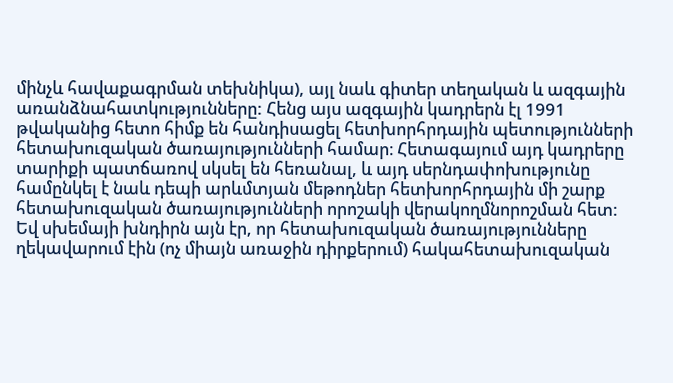մինչև հավաքագրման տեխնիկա), այլ նաև գիտեր տեղական և ազգային առանձնահատկությունները: Հենց այս ազգային կադրերն էլ 1991 թվականից հետո հիմք են հանդիսացել հետխորհրդային պետությունների հետախուզական ծառայությունների համար։ Հետագայում այդ կադրերը տարիքի պատճառով սկսել են հեռանալ, և այդ սերնդափոխությունը համընկել է նաև դեպի արևմտյան մեթոդներ հետխորհրդային մի շարք հետախուզական ծառայությունների որոշակի վերակողմնորոշման հետ: Եվ սխեմայի խնդիրն այն էր, որ հետախուզական ծառայությունները ղեկավարում էին (ոչ միայն առաջին դիրքերում) հակահետախուզական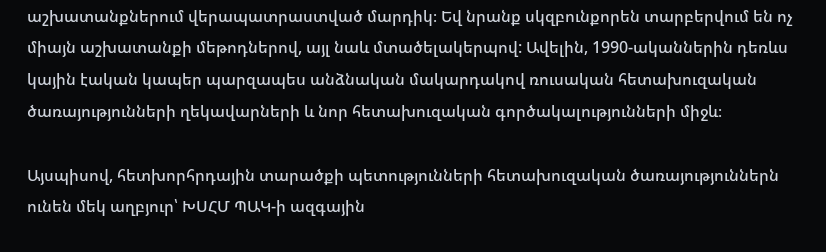աշխատանքներում վերապատրաստված մարդիկ։ Եվ նրանք սկզբունքորեն տարբերվում են ոչ միայն աշխատանքի մեթոդներով, այլ նաև մտածելակերպով: Ավելին, 1990-ականներին դեռևս կային էական կապեր պարզապես անձնական մակարդակով ռուսական հետախուզական ծառայությունների ղեկավարների և նոր հետախուզական գործակալությունների միջև։

Այսպիսով, հետխորհրդային տարածքի պետությունների հետախուզական ծառայություններն ունեն մեկ աղբյուր՝ ԽՍՀՄ ՊԱԿ-ի ազգային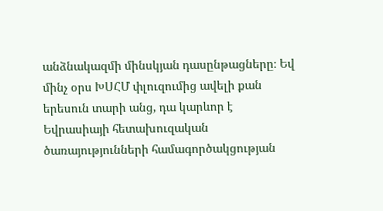անձնակազմի մինսկյան դասընթացները։ Եվ մինչ օրս ԽՍՀՄ փլուզումից ավելի քան երեսուն տարի անց, դա կարևոր է Եվրասիայի հետախուզական ծառայությունների համագործակցության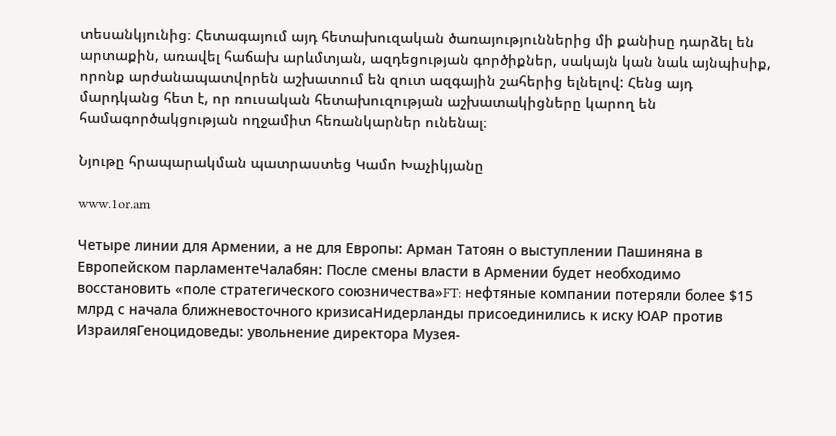տեսանկյունից։ Հետագայում այդ հետախուզական ծառայություններից մի քանիսը դարձել են արտաքին, առավել հաճախ արևմտյան, ազդեցության գործիքներ, սակայն կան նաև այնպիսիք, որոնք արժանապատվորեն աշխատում են զուտ ազգային շահերից ելնելով: Հենց այդ մարդկանց հետ է, որ ռուսական հետախուզության աշխատակիցները կարող են համագործակցության ողջամիտ հեռանկարներ ունենալ։

Նյութը հրապարակման պատրաստեց Կամո Խաչիկյանը

www.1or.am

Четыре линии для Армении, а не для Европы: Арман Татоян о выступлении Пашиняна в Европейском парламентеЧалабян: После смены власти в Армении будет необходимо восстановить «поле стратегического союзничества»FT: нефтяные компании потеряли более $15 млрд с начала ближневосточного кризисаНидерланды присоединились к иску ЮАР против ИзраиляГеноцидоведы: увольнение директора Музея-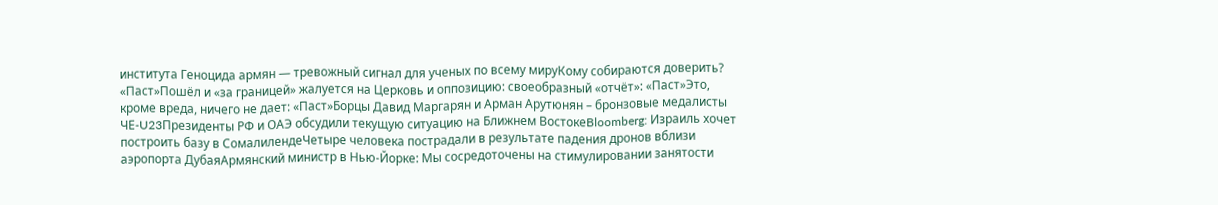института Геноцида армян — тревожный сигнал для ученых по всему мируКому собираются доверить? «Паст»Пошёл и «за границей» жалуется на Церковь и оппозицию: своеобразный «отчёт»: «Паст»Это, кроме вреда, ничего не дает: «Паст»Борцы Давид Маргарян и Арман Арутюнян – бронзовые медалисты ЧЕ‑U23Президенты РФ и ОАЭ обсудили текущую ситуацию на Ближнем ВостокеBloomberg: Израиль хочет построить базу в СомалилендеЧетыре человека пострадали в результате падения дронов вблизи аэропорта ДубаяАрмянский министр в Нью-Йорке: Мы сосредоточены на стимулировании занятости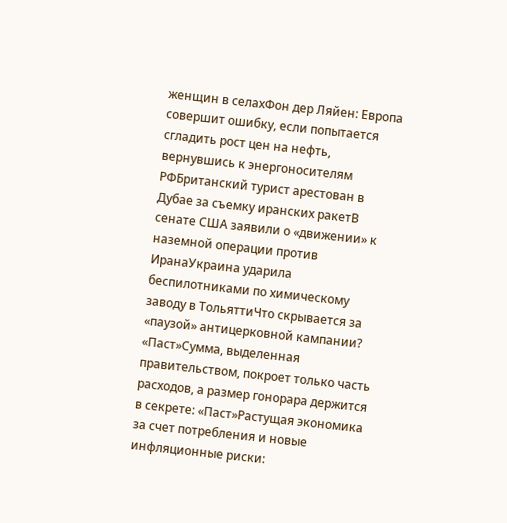женщин в селахФон дер Ляйен: Европа совершит ошибку, если попытается сгладить рост цен на нефть, вернувшись к энергоносителям РФБританский турист арестован в Дубае за съемку иранских ракетВ сенате США заявили о «движении» к наземной операции против ИранаУкраина ударила беспилотниками по химическому заводу в ТольяттиЧто скрывается за «паузой» антицерковной кампании? «Паст»Сумма, выделенная правительством, покроет только часть расходов, а размер гонорара держится в секрете: «Паст»Растущая экономика за счет потребления и новые инфляционные риски: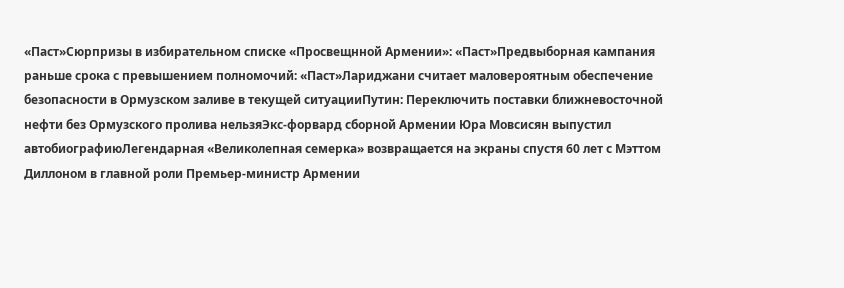«Паст»Сюрпризы в избирательном списке «Просвещнной Армении»: «Паст»Предвыборная кампания раньше срока с превышением полномочий: «Паст»Лариджани считает маловероятным обеспечение безопасности в Ормузском заливе в текущей ситуацииПутин: Переключить поставки ближневосточной нефти без Ормузского пролива нельзяЭкс-форвард сборной Армении Юра Мовсисян выпустил автобиографиюЛегендарная «Великолепная семерка» возвращается на экраны спустя 60 лет с Мэттом Диллоном в главной роли Премьер-министр Армении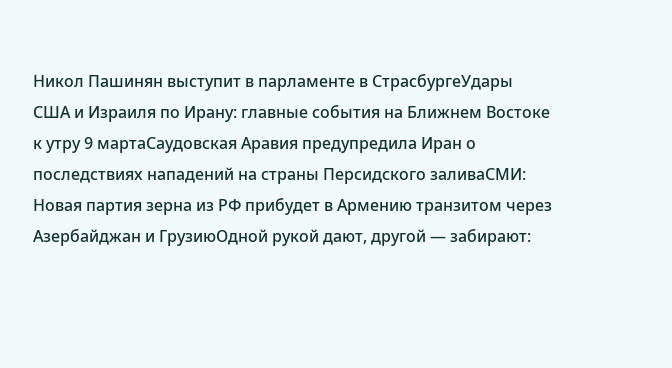Никол Пашинян выступит в парламенте в СтрасбургеУдары США и Израиля по Ирану: главные события на Ближнем Востоке к утру 9 мартаСаудовская Аравия предупредила Иран о последствиях нападений на страны Персидского заливаСМИ: Новая партия зерна из РФ прибудет в Армению транзитом через Азербайджан и ГрузиюОдной рукой дают, другой — забирают: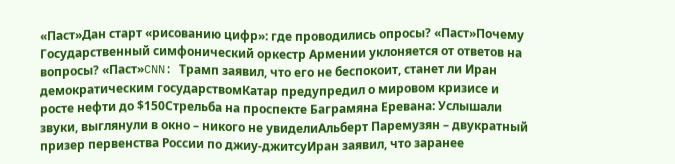«Паст»Дан старт «рисованию цифр»: где проводились опросы? «Паст»Почему Государственный симфонический оркестр Армении уклоняется от ответов на вопросы? «Паст»CNN: Трамп заявил, что его не беспокоит, станет ли Иран демократическим государствомКатар предупредил о мировом кризисе и росте нефти до $150Стрельба на проспекте Баграмяна Еревана: Услышали звуки, выглянули в окно – никого не увиделиАльберт Паремузян – двукратный призер первенства России по джиу-джитсуИран заявил, что заранее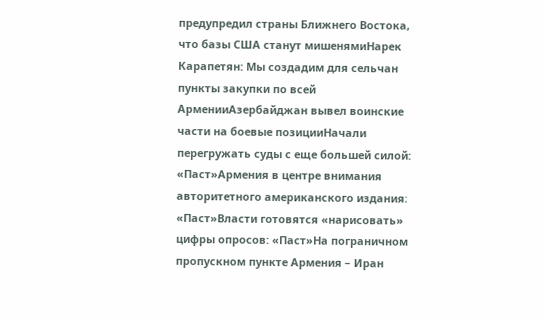предупредил страны Ближнего Востока, что базы США станут мишенямиНарек Карапетян: Мы создадим для сельчан пункты закупки по всей АрменииАзербайджан вывел воинские части на боевые позицииНачали перегружать суды с еще большей силой: «Паст»Армения в центре внимания авторитетного американского издания։ «Паст»Власти готовятся «нарисовать» цифры опросов: «Паст»На пограничном пропускном пункте Армения – Иран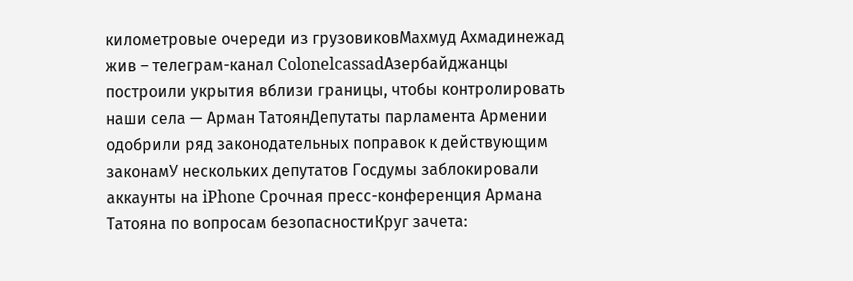километровые очереди из грузовиковМахмуд Ахмадинежад жив – телеграм-канал ColonelcassadАзербайджанцы построили укрытия вблизи границы, чтобы контролировать наши села — Арман ТатоянДепутаты парламента Армении одобрили ряд законодательных поправок к действующим законамУ нескольких депутатов Госдумы заблокировали аккаунты на iPhone Срочная пресс-конференция Армана Татояна по вопросам безопасностиКруг зачета: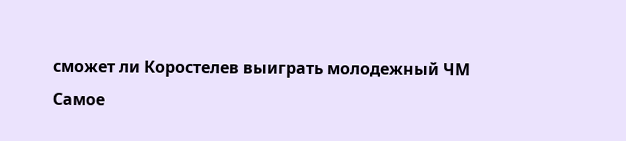сможет ли Коростелев выиграть молодежный ЧМ
Самое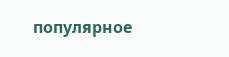популярное